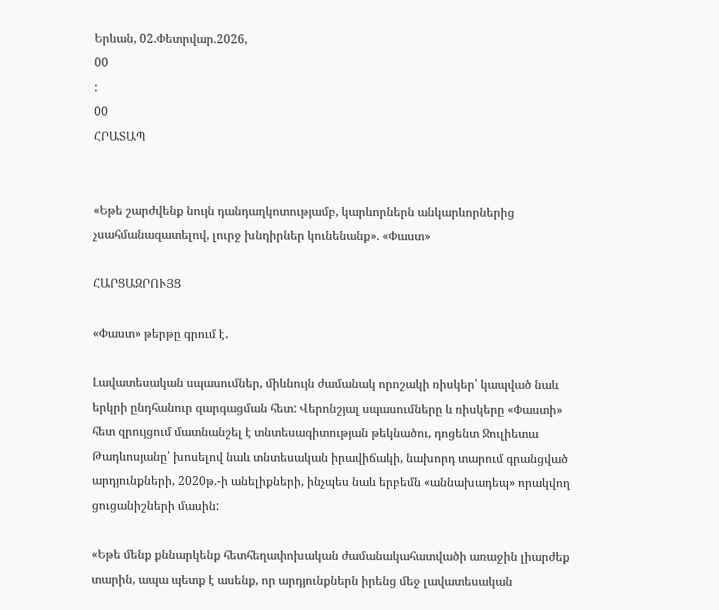Երևան, 02.Փետրվար.2026,
00
:
00
ՀՐԱՏԱՊ


«Եթե շարժվենք նույն դանդաղկոտությամբ, կարևորներն անկարևորներից չսահմանազատելով, լուրջ խնդիրներ կունենանք». «Փաստ»

ՀԱՐՑԱԶՐՈՒՅՑ

«Փաստ» թերթը գրում է․

Լավատեսական սպասումներ, միևնույն ժամանակ որոշակի ռիսկեր՝ կապված նաև երկրի ընդհանուր զարգացման հետ: Վերոնշյալ սպասումները և ռիսկերը «Փաստի» հետ զրույցում մատնանշել է տնտեսագիտության թեկնածու, դոցենտ Ջուլիետա Թադևոսյանը՝ խոսելով նաև տնտեսական իրավիճակի, նախորդ տարում գրանցված արդյունքների, 2020թ.-ի անելիքների, ինչպես նաև երբեմն «աննախադեպ» որակվող ցուցանիշների մասին:

«Եթե մենք քննարկենք հետհեղափոխական ժամանակահատվածի առաջին լիարժեք տարին, ապա պետք է ասենք, որ արդյունքներն իրենց մեջ լավատեսական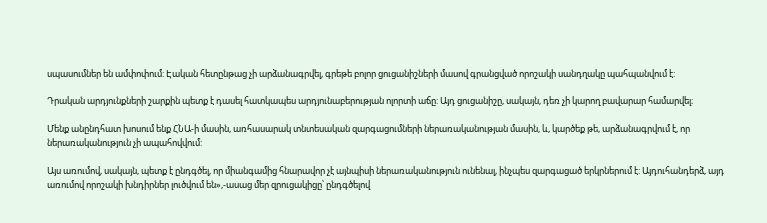սպասումներ են ամփոփում: Էական հետընթաց չի արձանագրվել, գրեթե բոլոր ցուցանիշների մասով գրանցված որոշակի սանդղակը պահպանվում է:

Դրական արդյունքների շարքին պետք է դասել հատկապես արդյունաբերության ոլորտի աճը: Այդ ցուցանիշը, սակայն, դեռ չի կարող բավարար համարվել։

Մենք անընդհատ խոսում ենք ՀՆԱ-ի մասին, առհասարակ տնտեսական զարգացումների ներառականության մասին, և, կարծեք թե, արձանագրվում է, որ ներառականություն չի ապահովվում:

Այս առումով, սակայն, պետք է ընդգծել, որ միանգամից հնարավոր չէ այնպիսի ներառականություն ունենալ, ինչպես զարգացած երկրներում է: Այդուհանդերձ, այդ առումով որոշակի խնդիրներ լուծվում են»,-ասաց մեր զրուցակիցը՝ ընդգծելով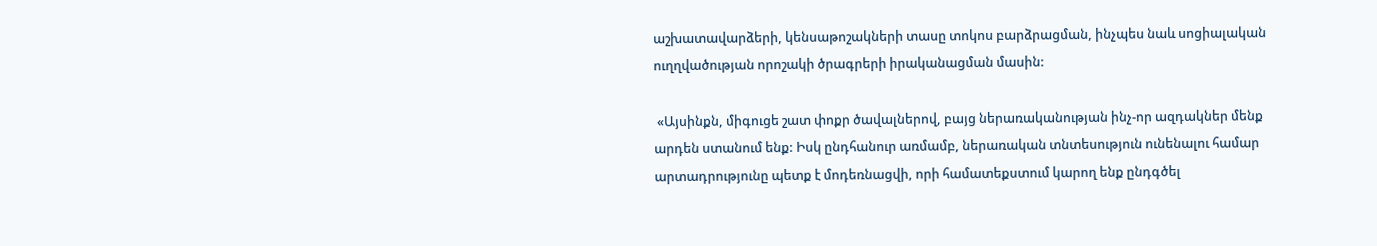աշխատավարձերի, կենսաթոշակների տասը տոկոս բարձրացման, ինչպես նաև սոցիալական ուղղվածության որոշակի ծրագրերի իրականացման մասին:

 «Այսինքն, միգուցե շատ փոքր ծավալներով, բայց ներառականության ինչ-որ ազդակներ մենք արդեն ստանում ենք: Իսկ ընդհանուր առմամբ, ներառական տնտեսություն ունենալու համար արտադրությունը պետք է մոդեռնացվի, որի համատեքստում կարող ենք ընդգծել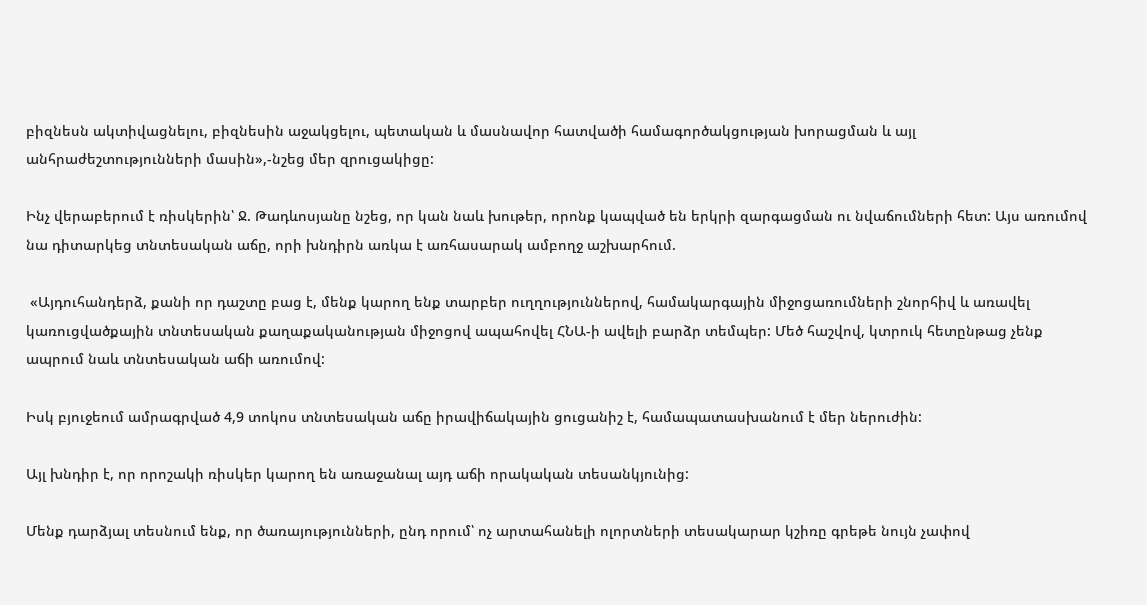բիզնեսն ակտիվացնելու, բիզնեսին աջակցելու, պետական և մասնավոր հատվածի համագործակցության խորացման և այլ անհրաժեշտությունների մասին»,-նշեց մեր զրուցակիցը:

Ինչ վերաբերում է ռիսկերին՝ Ջ. Թադևոսյանը նշեց, որ կան նաև խութեր, որոնք կապված են երկրի զարգացման ու նվաճումների հետ: Այս առումով նա դիտարկեց տնտեսական աճը, որի խնդիրն առկա է առհասարակ ամբողջ աշխարհում.

 «Այդուհանդերձ, քանի որ դաշտը բաց է, մենք կարող ենք տարբեր ուղղություններով, համակարգային միջոցառումների շնորհիվ և առավել կառուցվածքային տնտեսական քաղաքականության միջոցով ապահովել ՀՆԱ-ի ավելի բարձր տեմպեր: Մեծ հաշվով, կտրուկ հետընթաց չենք ապրում նաև տնտեսական աճի առումով:

Իսկ բյուջեում ամրագրված 4,9 տոկոս տնտեսական աճը իրավիճակային ցուցանիշ է, համապատասխանում է մեր ներուժին:

Այլ խնդիր է, որ որոշակի ռիսկեր կարող են առաջանալ այդ աճի որակական տեսանկյունից:

Մենք դարձյալ տեսնում ենք, որ ծառայությունների, ընդ որում՝ ոչ արտահանելի ոլորտների տեսակարար կշիռը գրեթե նույն չափով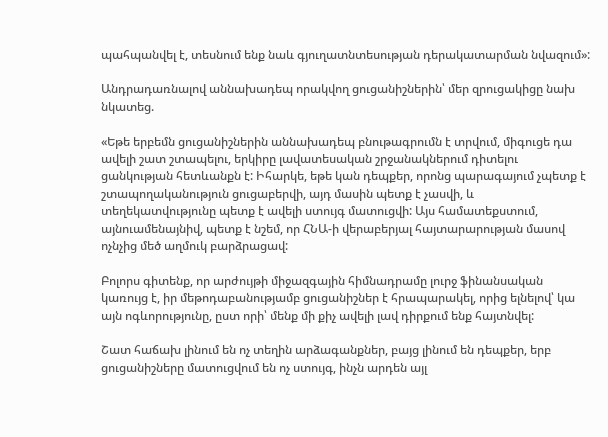պահպանվել է, տեսնում ենք նաև գյուղատնտեսության դերակատարման նվազում»:

Անդրադառնալով աննախադեպ որակվող ցուցանիշներին՝ մեր զրուցակիցը նախ նկատեց.

«Եթե երբեմն ցուցանիշներին աննախադեպ բնութագրումն է տրվում, միգուցե դա ավելի շատ շտապելու, երկիրը լավատեսական շրջանակներում դիտելու ցանկության հետևանքն է: Իհարկե, եթե կան դեպքեր, որոնց պարագայում չպետք է շտապողականություն ցուցաբերվի, այդ մասին պետք է չասվի, և տեղեկատվությունը պետք է ավելի ստույգ մատուցվի: Այս համատեքստում, այնուամենայնիվ, պետք է նշեմ, որ ՀՆԱ-ի վերաբերյալ հայտարարության մասով ոչնչից մեծ աղմուկ բարձրացավ:

Բոլորս գիտենք, որ արժույթի միջազգային հիմնադրամը լուրջ ֆինանսական կառույց է, իր մեթոդաբանությամբ ցուցանիշներ է հրապարակել, որից ելնելով՝ կա այն ոգևորությունը, ըստ որի՝ մենք մի քիչ ավելի լավ դիրքում ենք հայտնվել:

Շատ հաճախ լինում են ոչ տեղին արձագանքներ, բայց լինում են դեպքեր, երբ ցուցանիշները մատուցվում են ոչ ստույգ, ինչն արդեն այլ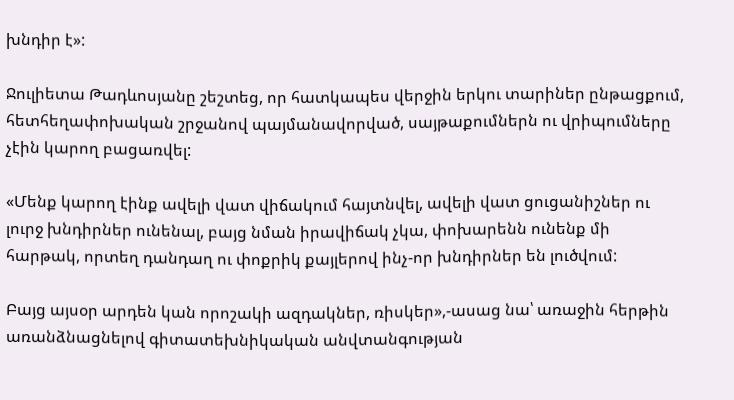խնդիր է»:

Ջուլիետա Թադևոսյանը շեշտեց, որ հատկապես վերջին երկու տարիներ ընթացքում, հետհեղափոխական շրջանով պայմանավորված, սայթաքումներն ու վրիպումները չէին կարող բացառվել:

«Մենք կարող էինք ավելի վատ վիճակում հայտնվել, ավելի վատ ցուցանիշներ ու լուրջ խնդիրներ ունենալ, բայց նման իրավիճակ չկա, փոխարենն ունենք մի հարթակ, որտեղ դանդաղ ու փոքրիկ քայլերով ինչ-որ խնդիրներ են լուծվում:

Բայց այսօր արդեն կան որոշակի ազդակներ, ռիսկեր»,-ասաց նա՝ առաջին հերթին առանձնացնելով գիտատեխնիկական անվտանգության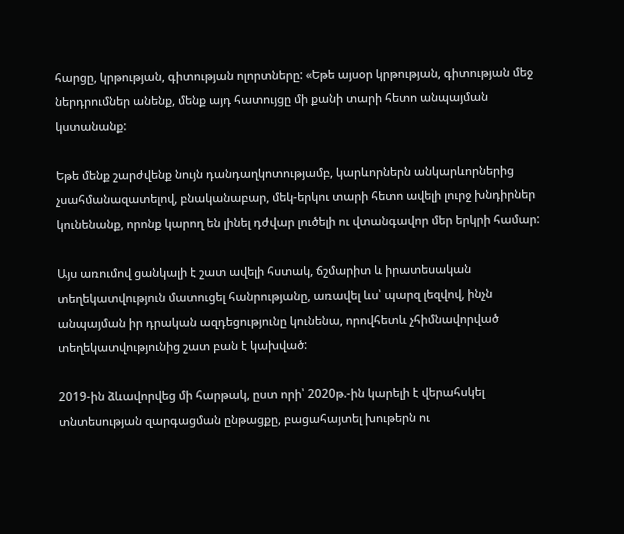հարցը, կրթության, գիտության ոլորտները: «Եթե այսօր կրթության, գիտության մեջ ներդրումներ անենք, մենք այդ հատույցը մի քանի տարի հետո անպայման կստանանք:

Եթե մենք շարժվենք նույն դանդաղկոտությամբ, կարևորներն անկարևորներից չսահմանազատելով, բնականաբար, մեկ-երկու տարի հետո ավելի լուրջ խնդիրներ կունենանք, որոնք կարող են լինել դժվար լուծելի ու վտանգավոր մեր երկրի համար:

Այս առումով ցանկալի է շատ ավելի հստակ, ճշմարիտ և իրատեսական տեղեկատվություն մատուցել հանրությանը, առավել ևս՝ պարզ լեզվով, ինչն անպայման իր դրական ազդեցությունը կունենա, որովհետև չհիմնավորված տեղեկատվությունից շատ բան է կախված:

2019-ին ձևավորվեց մի հարթակ, ըստ որի՝ 2020թ.-ին կարելի է վերահսկել տնտեսության զարգացման ընթացքը, բացահայտել խութերն ու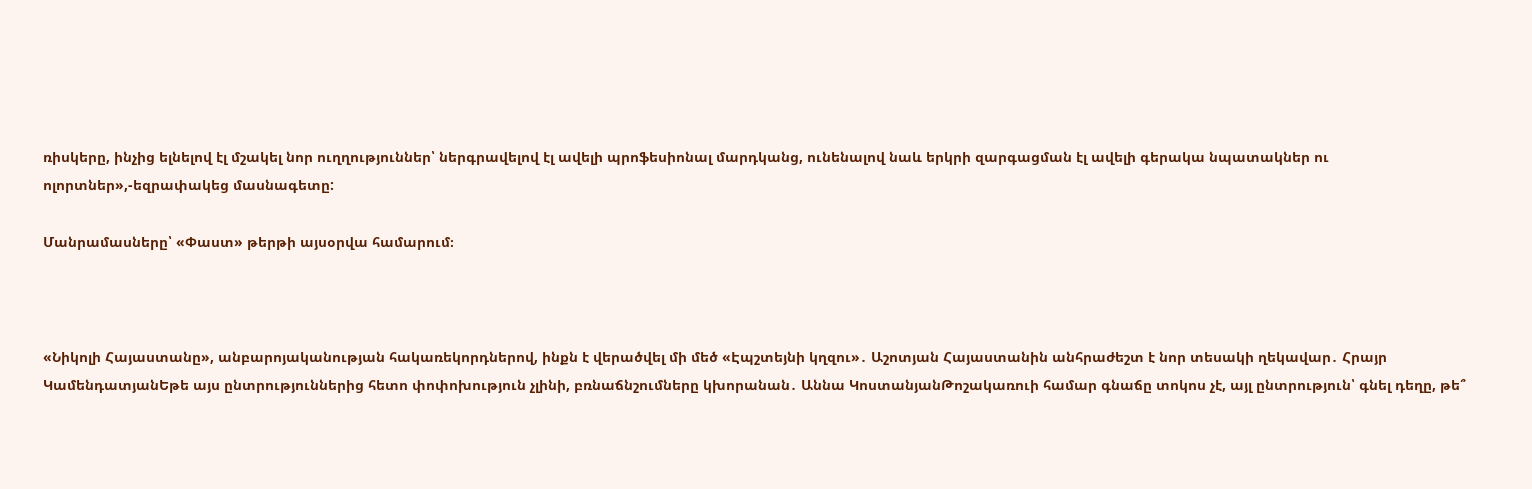ռիսկերը, ինչից ելնելով էլ մշակել նոր ուղղություններ՝ ներգրավելով էլ ավելի պրոֆեսիոնալ մարդկանց, ունենալով նաև երկրի զարգացման էլ ավելի գերակա նպատակներ ու ոլորտներ»,-եզրափակեց մասնագետը:

Մանրամասները՝ «Փաստ» թերթի այսօրվա համարում։



«Նիկոլի Հայաստանը», անբարոյականության հակառեկորդներով, ինքն է վերածվել մի մեծ «Էպշտեյնի կղզու»․ Աշոտյան Հայաստանին անհրաժեշտ է նոր տեսակի ղեկավար․ Հրայր ԿամենդատյանԵթե այս ընտրություններից հետո փոփոխություն չլինի, բռնաճնշումները կխորանան․ Աննա ԿոստանյանԹոշակառուի համար գնաճը տոկոս չէ, այլ ընտրություն՝ գնել դեղը, թե՞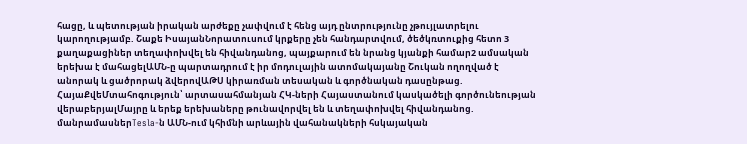հացը, և պետության իրական արժեքը չափվում է հենց այդ ընտրությունը չթույլատրելու կարողությամբ. Շաքե ԻսայանՆորատուսում կրքերը չեն հանդարտվում, ծեծկռտուքից հետո 3 քաղաքացիներ տեղափոխվել են հիվանդանոց, պայքարում են նրանց կյանքի համար2 ամսական երեխա է մահացելԱՄՆ-ը պարտադրում է իր մոդուլային ատոմակայանը Շուկան ողողված է անորակ և ցածրորակ ձվերովԱԹՍ կիրառման տեսական և գործնական դասընթաց. ՀայաՔվեՄտահոգություն՝ արտասահմանյան ՀԿ-ների Հայաստանում կասկածելի գործունեության վերաբերյալՄայրը և երեք երեխաները թունավորվել են և տեղափոխվել հիվանդանոց. մանրամասներTesla-ն ԱՄՆ-ում կհիմնի արևային վահանակների հսկայական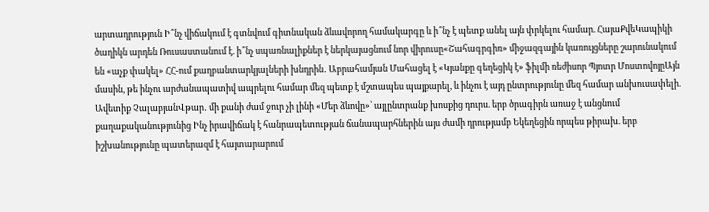արտադրություն Ի՞նչ վիճակում է գտնվում գիտնական ձևավորող համակարգը և ի՞նչ է պետք անել այն փրկելու համար. ՀայաՔվեԿապիկի ծաղիկն արդեն Ռուսաստանում է. ի՞նչ սպառնալիքներ է ներկայացնում նոր վիրուսը«Շահագրգիռ» միջազգային կառույցները շարունակում են «աչք փակել» ՀՀ-ում քաղբանտարկյալների խնդրին․ Աբրահամյան Մահացել է «Կյանքը գեղեցիկ է» ֆիլմի ռեժիսոր Պյոտր ՄոստովոյըԱյն մասին, թե ինչու արժանապատիվ ապրելու համար մեզ պետք է մշտապես պայքարել, և ինչու է այդ ընտրությունը մեզ համար անխուսափելի. Ավետիք ՉալաբյանՎթար․ մի քանի ժամ ջուր չի լինի «Մեր ձևովը»՝ այլընտրանք խոսքից դուրս. երբ ծրագիրն առաջ է անցնում քաղաքականությունից Ինչ իրավիճակ է հանրապետության ճանապարհներին այս ժամի դրությամբ Եկեղեցին որպես թիրախ. երբ իշխանությունը պատերազմ է հայտարարում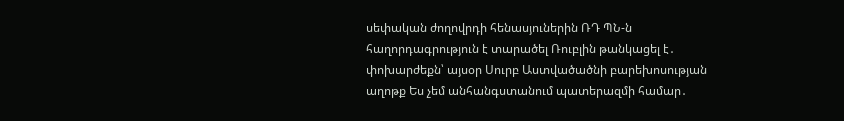սեփական ժողովրդի հենասյուներին ՌԴ ՊՆ-ն հաղորդագրություն է տարածել Ռուբլին թանկացել է․ փոխարժեքն՝ այսօր Սուրբ Աստվածածնի բարեխոսության աղոթք Ես չեմ անհանգստանում պատերազմի համար․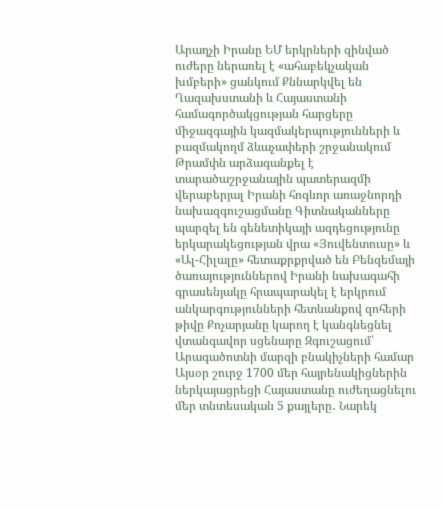Արաղչի Իրանը ԵՄ երկրների զինված ուժերը ներառել է «ահաբեկչական խմբերի» ցանկում Քննարկվել են Ղազախստանի և Հայաստանի համագործակցության հարցերը միջազգային կազմակերպությունների և բազմակողմ ձևաչափերի շրջանակում Թրամփն արձագանքել է տարածաշրջանային պատերազմի վերաբերյալ Իրանի հոգևոր առաջնորդի նախազգուշացմանը Գիտնականները պարզել են գենետիկայի ազդեցությունը երկարակեցության վրա «Յուվենտուսը» և «Ալ-Հիլալը» հետաքրքրված են Բենզեմայի ծառայություններով Իրանի նախագահի գրասենյակը հրապարակել է երկրում անկարգությունների հետևանքով զոհերի թիվը Քոչարյանը կարող է կանգնեցնել վտանգավոր սցենարը Զգուշացում՝ Արագածոտնի մարզի բնակիչների համար Այսօր շուրջ 1700 մեր հայրենակիցներին ներկայացրեցի Հայաստանը ուժեղացնելու մեր տնտեսական 5 քայլերը․ Նարեկ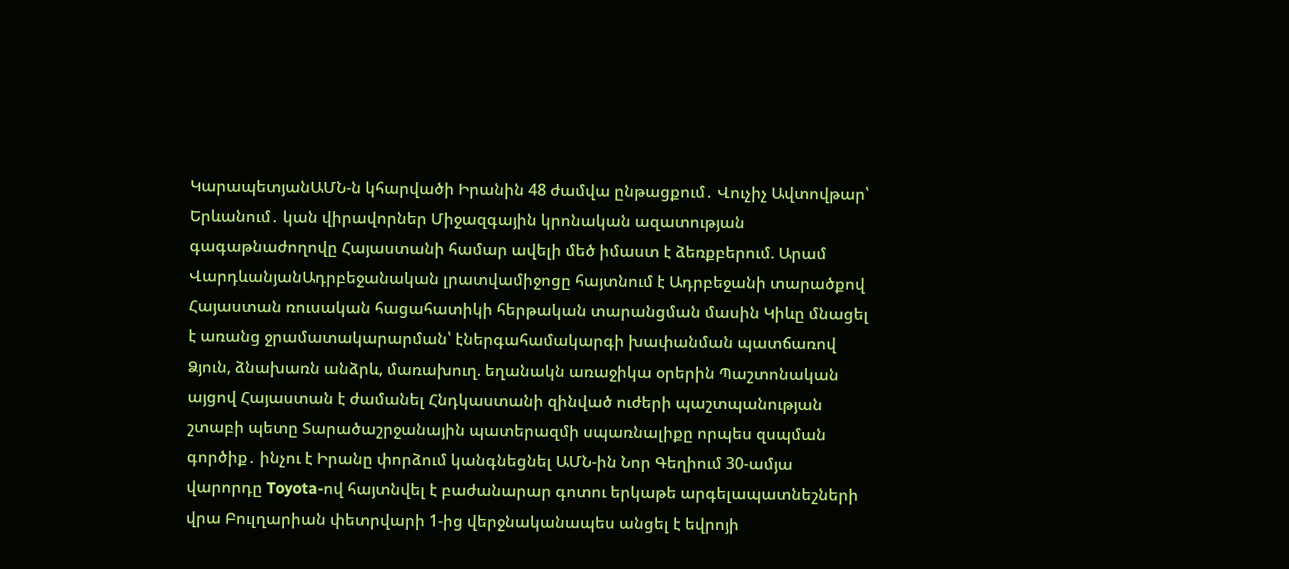ԿարապետյանԱՄՆ-ն կհարվածի Իրանին 48 ժամվա ընթացքում․ Վուչիչ Ավտովթար՝ Երևանում․ կան վիրավորներ Միջազգային կրոնական ազատության գագաթնաժողովը Հայաստանի համար ավելի մեծ իմաստ է ձեռքբերում. Արամ ՎարդևանյանԱդրբեջանական լրատվամիջոցը հայտնում է Ադրբեջանի տարածքով Հայաստան ռուսական հացահատիկի հերթական տարանցման մասին Կիևը մնացել է առանց ջրամատակարարման՝ էներգահամակարգի խափանման պատճառով Ձյուն, ձնախառն անձրև, մառախուղ. եղանակն առաջիկա օրերին Պաշտոնական այցով Հայաստան է ժամանել Հնդկաստանի զինված ուժերի պաշտպանության շտաբի պետը Տարածաշրջանային պատերազմի սպառնալիքը որպես զսպման գործիք․ ինչու է Իրանը փորձում կանգնեցնել ԱՄՆ-ին Նոր Գեղիում 30-ամյա վարորդը Toyota-ով հայտնվել է բաժանարար գոտու երկաթե արգելապատնեշների վրա Բուլղարիան փետրվարի 1-ից վերջնականապես անցել է եվրոյի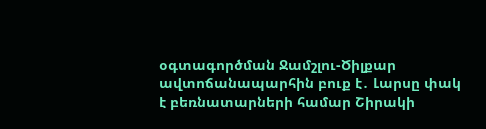օգտագործման Ջամշլու-Ծիլքար ավտոճանապարհին բուք է․ Լարսը փակ է բեռնատարների համար Շիրակի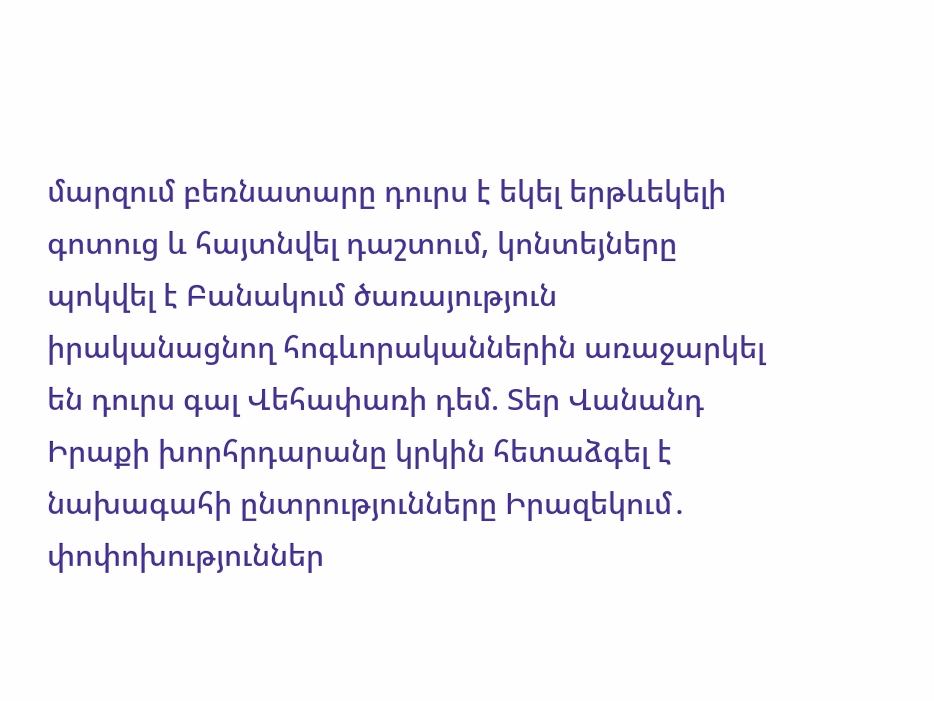մարզում բեռնատարը դուրս է եկել երթևեկելի գոտուց և հայտնվել դաշտում, կոնտեյները պոկվել է Բանակում ծառայություն իրականացնող հոգևորականներին առաջարկել են դուրս գալ Վեհափառի դեմ. Տեր Վանանդ Իրաքի խորհրդարանը կրկին հետաձգել է նախագահի ընտրությունները Իրազեկում․ փոփոխություններ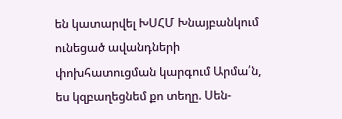են կատարվել ԽՍՀՄ Խնայբանկում ունեցած ավանդների փոխհատուցման կարգում Արմա՛ն, ես կզբաղեցնեմ քո տեղը. Սեն-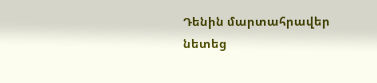Դենին մարտահրավեր նետեց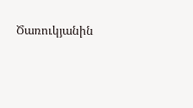Ծառուկյանին